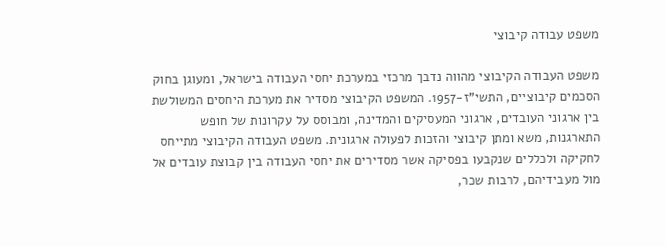משפט עבודה קיבוצי

משפט העבודה הקיבוצי מהווה נדבך מרכזי במערכת יחסי העבודה בישראל, ומעוגן בחוק הסכמים קיבוציים, התשי"ז-1957. המשפט הקיבוצי מסדיר את מערכת היחסים המשולשת בין ארגוני העובדים, ארגוני המעסיקים והמדינה, ומבוסס על עקרונות של חופש התארגנות, משא ומתן קיבוצי והזכות לפעולה ארגונית. משפט העבודה הקיבוצי מתייחס לחקיקה ולכללים שנקבעו בפסיקה אשר מסדירים את יחסי העבודה בין קבוצת עובדים אל מול מעבידיהם, לרבות שכר,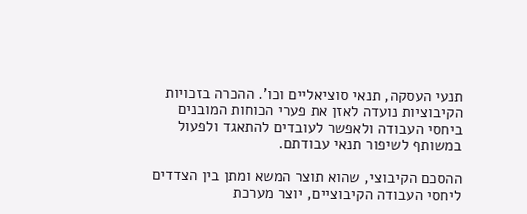תנעי העסקה, תנאי סוציאליים וכו'. ההכרה בזכויות הקיבוציות נועדה לאזן את פערי הכוחות המובנים ביחסי העבודה ולאפשר לעובדים להתאגד ולפעול במשותף לשיפור תנאי עבודתם.

ההסכם הקיבוצי, שהוא תוצר המשא ומתן בין הצדדים ליחסי העבודה הקיבוציים, יוצר מערכת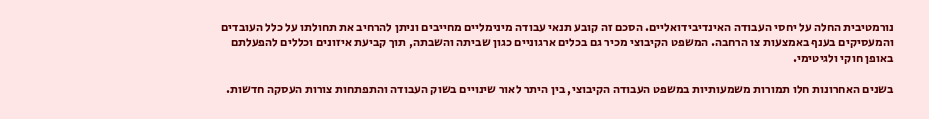נורמטיבית החלה על יחסי העבודה האינדיבידואליים. הסכם זה קובע תנאי עבודה מינימליים מחייבים וניתן להרחיב את תחולתו על כלל העובדים והמעסיקים בענף באמצעות צו הרחבה. המשפט הקיבוצי מכיר גם בכלים ארגוניים כגון שביתה והשבתה, תוך קביעת איזונים וכללים להפעלתם באופן חוקי ולגיטימי.

בשנים האחרונות חלו תמורות משמעותיות במשפט העבודה הקיבוצי, בין היתר לאור שינויים בשוק העבודה והתפתחות צורות העסקה חדשות.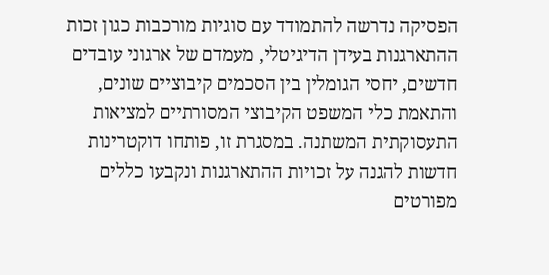הפסיקה נדרשה להתמודד עם סוגיות מורכבות כגון זכות ההתארגנות בעידן הדיגיטלי, מעמדם של ארגוני עובדים חדשים, יחסי הגומלין בין הסכמים קיבוציים שונים, והתאמת כלי המשפט הקיבוצי המסורתיים למציאות התעסוקתית המשתנה. במסגרת זו, פותחו דוקטרינות חדשות להגנה על זכויות ההתארגנות ונקבעו כללים מפורטים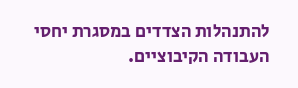להתנהלות הצדדים במסגרת יחסי העבודה הקיבוציים.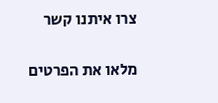צרו איתנו קשר

מלאו את הפרטים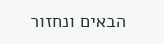הבאים ונחזור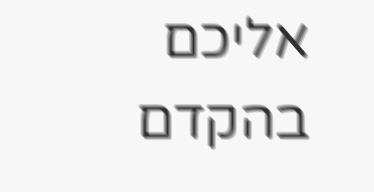אליכם בהקדם